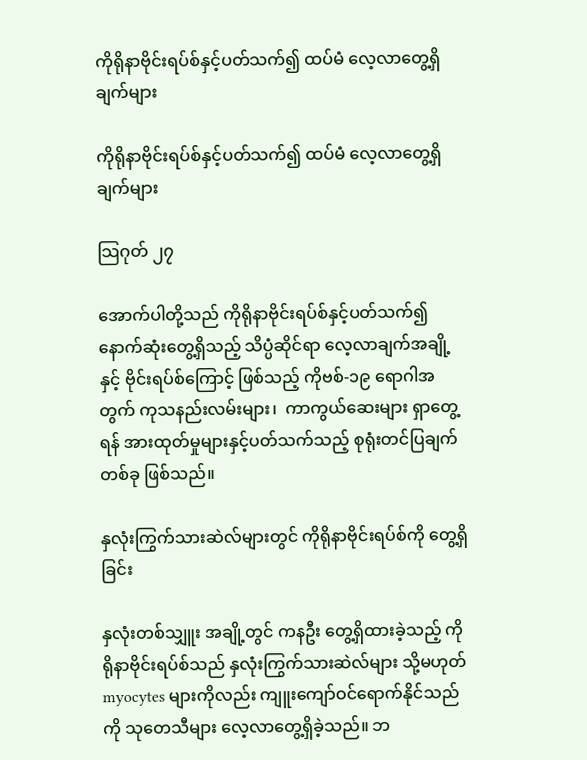ကိုရိုနာဗိုင်းရပ်စ်နှင့်ပတ်သက်၍ ထပ်မံ လေ့လာတွေ့ရှိချက်များ

ကိုရိုနာဗိုင်းရပ်စ်နှင့်ပတ်သက်၍ ထပ်မံ လေ့လာတွေ့ရှိချက်များ

သြဂုတ် ၂၇

အောက်ပါတို့သည် ကိုရိုနာဗိုင်းရပ်စ်နှင့်ပတ်သက်၍ နောက်ဆုံးတွေ့ရှိသည့် သိပ္ပံဆိုင်ရာ လေ့လာချက်အချို့နှင့် ဗိုင်းရပ်စ်ကြောင့် ဖြစ်သည့် ကိုဗစ်-၁၉ ရောဂါအတွက် ကုသနည်းလမ်းများ၊  ကာကွယ်ဆေးများ ရှာတွေ့ရန် အားထုတ်မှုများနှင့်ပတ်သက်သည့် စုရုံးတင်ပြချက်တစ်ခု ဖြစ်သည်။

နှလုံးကြွက်သားဆဲလ်များတွင် ကိုရိုနာဗိုင်းရပ်စ်ကို တွေ့ရှိခြင်း

နှလုံးတစ်သျှူး အချို့တွင် ကနဦး တွေ့ရှိထားခဲ့သည့် ကိုရိုနာဗိုင်းရပ်စ်သည် နှလုံးကြွက်သားဆဲလ်များ သို့မဟုတ် myocytes များကိုလည်း ကျူးကျော်ဝင်ရောက်နိုင်သည်ကို သုတေသီများ လေ့လာတွေ့ရှိခဲ့သည်။ ဘ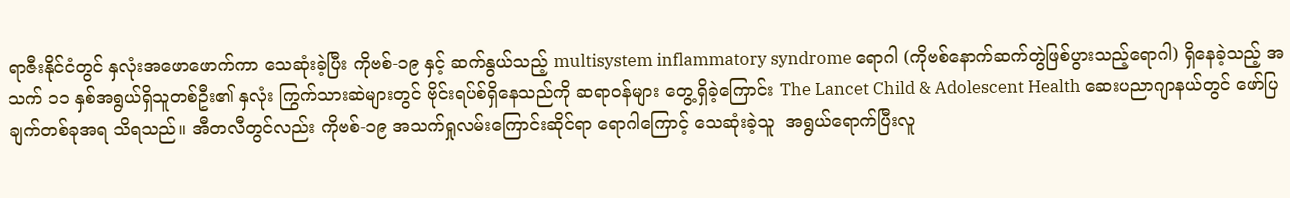ရာဇီးနိုင်ငံတွင် နှလုံးအဖောဖောက်ကာ သေဆုံးခဲ့ပြီး ကိုဗစ်-၁၉ နှင့် ဆက်နွယ်သည့် multisystem inflammatory syndrome ရောဂါ (ကိုဗစ်နောက်ဆက်တွဲဖြစ်ပွားသည့်ရောဂါ) ရှိနေခဲ့သည့် အသက် ၁၁ နှစ်အရွယ်ရှိသူတစ်ဦး၏ နှလုံး ကြွက်သားဆဲများတွင် ဗိုင်းရပ်စ်ရှိနေသည်ကို ဆရာဝန်များ တွေ့ရှိခဲ့ကြောင်း The Lancet Child & Adolescent Health ဆေးပညာဂျာနယ်တွင် ဖော်ပြချက်တစ်ခုအရ သိရသည်။ အီတလီတွင်လည်း ကိုဗစ်-၁၉ အသက်ရှုလမ်းကြောင်းဆိုင်ရာ ရောဂါကြောင့် သေဆုံးခဲ့သူ  အရွယ်ရောက်ပြီးလူ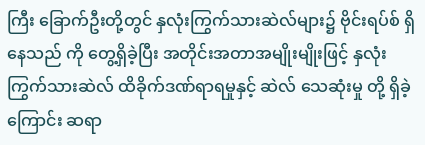ကြီး ခြောက်ဦးတို့တွင် နှလုံးကြွက်သားဆဲလ်များ၌ ဗိုင်းရပ်စ် ရှိနေသည် ကို တွေ့ရှိခဲ့ပြီး အတိုင်းအတာအမျိုးမျိုးဖြင့် နှလုံးကြွက်သားဆဲလ် ထိခိုက်ဒဏ်ရာရမှုနှင့် ဆဲလ် သေဆုံးမှု တို့ ရှိခဲ့ကြောင်း ဆရာ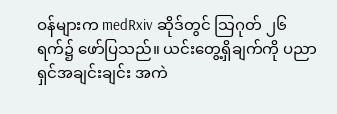ဝန်များက medRxiv ဆိုဒ်တွင် သြဂုတ် ၂၆ ရက်၌ ဖော်ပြသည်။ ယင်းတွေ့ရှိချက်ကို ပညာရှင်အချင်းချင်း အကဲ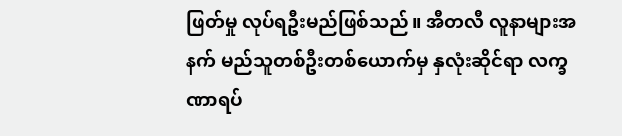ဖြတ်မှု လုပ်ရဦးမည်ဖြစ်သည်။ အီတလီ လူနာများအနက် မည်သူတစ်ဦးတစ်ယောက်မှ နှလုံးဆိုင်ရာ လက္ခဏာရပ်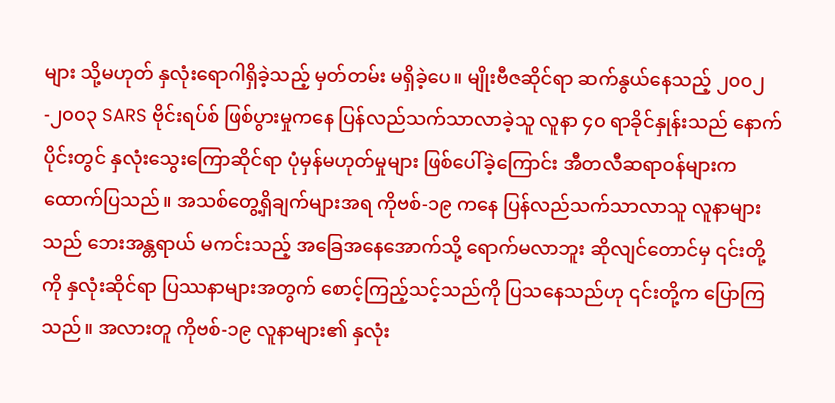များ သို့မဟုတ် နှလုံးရောဂါရှိခဲ့သည့် မှတ်တမ်း မရှိခဲ့ပေ။ မျိုးဗီဇဆိုင်ရာ ဆက်နွယ်နေသည့် ၂၀၀၂-၂၀၀၃ SARS ဗိုင်းရပ်စ် ဖြစ်ပွားမှုကနေ ပြန်လည်သက်သာလာခဲ့သူ လူနာ ၄၀ ရာခိုင်နှုန်းသည် နောက်ပိုင်းတွင် နှလုံးသွေးကြောဆိုင်ရာ ပုံမှန်မဟုတ်မှုများ ဖြစ်ပေါ်ခဲ့ကြောင်း အီတလီဆရာဝန်များက ထောက်ပြသည်။ အသစ်တွေ့ရှိချက်များအရ ကိုဗစ်-၁၉ ကနေ ပြန်လည်သက်သာလာသူ လူနာများသည် ဘေးအန္တရာယ် မကင်းသည့် အခြေအနေအောက်သို့ ရောက်မလာဘူး ဆိုလျင်တောင်မှ ၎င်းတို့ကို နှလုံးဆိုင်ရာ ပြဿနာများအတွက် စောင့်ကြည့်သင့်သည်ကို ပြသနေသည်ဟု ၎င်းတို့က ပြောကြသည်။ အလားတူ ကိုဗစ်-၁၉ လူနာများ၏ နှလုံး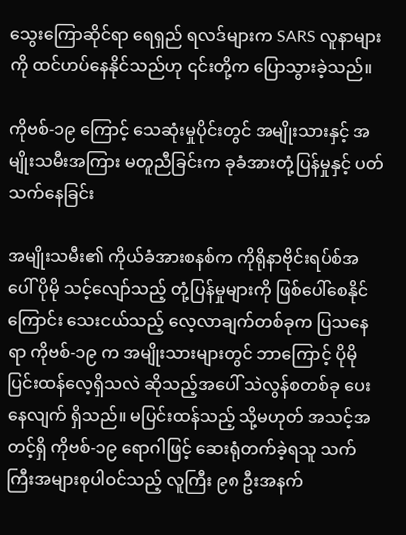သွေးကြောဆိုင်ရာ ရေရှည် ရလဒ်များက SARS လူနာများကို ထင်ဟပ်နေနိုင်သည်ဟု ၎င်းတို့က ပြောသွားခဲ့သည်။

ကိုဗစ်-၁၉ ကြောင့် သေဆုံးမှုပိုင်းတွင် အမျိုးသားနှင့် အမျိုးသမီးအကြား မတူညီခြင်းက ခုခံအားတုံ့ပြန်မှုနှင့် ပတ်သက်နေခြင်း

အမျိုးသမီး၏ ကိုယ်ခံအားစနစ်က ကိုရိုနာဗိုင်းရပ်စ်အပေါ် ပိုမို သင့်လျော်သည့် တုံ့ပြန်မှုများကို ဖြစ်ပေါ်စေနိုင်ကြောင်း သေးငယ်သည့် လေ့လာချက်တစ်ခုက ပြသနေရာ ကိုဗစ်-၁၉ က အမျိုးသားများတွင် ဘာကြောင့် ပိုမို ပြင်းထန်လေ့ရှိသလဲ ဆိုသည့်အပေါ် သဲလွန်စတစ်ခု ပေးနေလျက် ရှိသည်။ မပြင်းထန်သည့် သို့မဟုတ် အသင့်အတင့်ရှိ ကိုဗစ်-၁၉ ရောဂါဖြင့် ဆေးရုံတက်ခဲ့ရသူ သက်ကြီးအများစုပါဝင်သည့် လူကြီး ၉၈ ဦးအနက်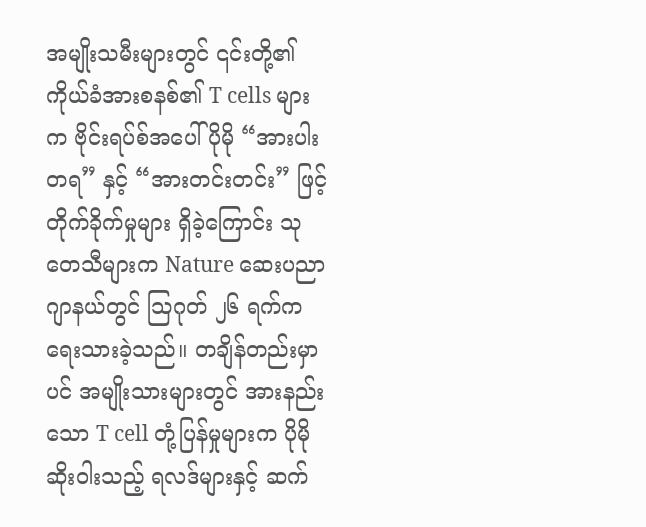အမျိုးသမီးများတွင် ၎င်းတို့၏ ကိုယ်ခံအားစနစ်၏ T cells များက ဗိုင်းရပ်စ်အပေါ် ပိုမို “အားပါးတရ” နှင့် “အားတင်းတင်း” ဖြင့် တိုက်ခိုက်မှုများ ရှိခဲ့ကြောင်း သုတေသီများက Nature ဆေးပညာဂျာနယ်တွင် သြဂုတ် ၂၆ ရက်က ရေးသားခဲ့သည်။ တချိန်တည်းမှာပင် အမျိုးသားများတွင် အားနည်းသော T cell တုံ့ပြန်မှုများက ပိုမိုဆိုးဝါးသည့် ရလဒ်များနှင့် ဆက်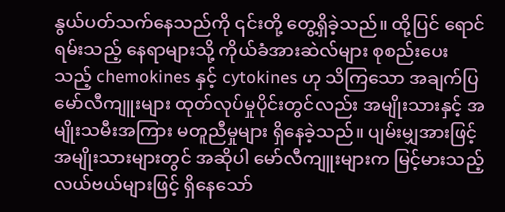နွယ်ပတ်သက်နေသည်ကို ၎င်းတို့ တွေ့ရှိခဲ့သည်။ ထို့ပြင် ရောင်ရမ်းသည့် နေရာများသို့ ကိုယ်ခံအားဆဲလ်များ စုစည်းပေးသည့် chemokines နှင့် cytokines ဟု သိကြသော အချက်ပြမော်လီကျူးများ ထုတ်လုပ်မှုပိုင်းတွင်လည်း အမျိုးသားနှင့် အမျိုးသမီးအကြား မတူညီမှုများ ရှိနေခဲ့သည်။ ပျမ်းမျှအားဖြင့် အမျိုးသားများတွင် အဆိုပါ မော်လီကျူးများက မြင့်မားသည့် လယ်ဗယ်များဖြင့် ရှိနေသော်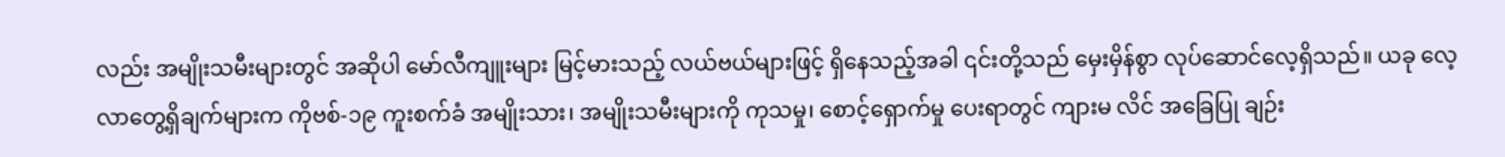လည်း အမျိုးသမီးများတွင် အဆိုပါ မော်လီကျူးများ မြင့်မားသည့် လယ်ဗယ်များဖြင့် ရှိနေသည့်အခါ ၎င်းတို့သည် မှေးမှိန်စွာ လုပ်ဆောင်လေ့ရှိသည်။ ယခု လေ့လာတွေ့ရှိချက်များက ကိုဗစ်-၁၉ ကူးစက်ခံ အမျိုးသား၊ အမျိုးသမီးများကို ကုသမှု၊ စောင့်ရှောက်မှု ပေးရာတွင် ကျားမ လိင် အခြေပြု ချဉ်း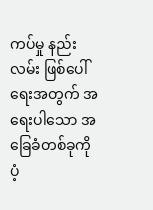ကပ်မှု နည်းလမ်း ဖြစ်ပေါ်ရေးအတွက် အရေးပါသော အခြေခံတစ်ခုကို ပံ့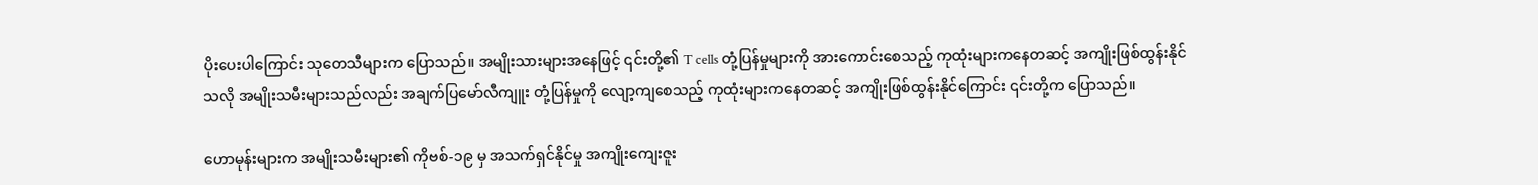ပိုးပေးပါကြောင်း သုတေသီများက ပြောသည်။ အမျိုးသားများအနေဖြင့် ၎င်းတို့၏ T cells တုံ့ပြန်မှုများကို အားကောင်းစေသည့် ကုထုံးများကနေတဆင့် အကျိုးဖြစ်ထွန်းနိုင်သလို အမျိုးသမီးများသည်လည်း အချက်ပြမော်လီကျူး တုံ့ပြန်မှုကို လျော့ကျစေသည့် ကုထုံးများကနေတဆင့် အကျိုးဖြစ်ထွန်းနိုင်ကြောင်း ၎င်းတို့က ပြောသည်။

ဟောမုန်းများက အမျိုးသမီးများ၏ ကိုဗစ်-၁၉ မှ အသက်ရှင်နိုင်မှု အကျိုးကျေးဇူး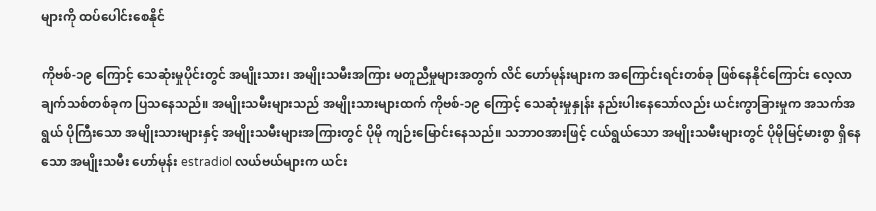များကို ထပ်ပေါင်းစေနိုင်

ကိုဗစ်-၁၉ ကြောင့် သေဆုံးမှုပိုင်းတွင် အမျိုးသား၊ အမျိုးသမီးအကြား မတူညီမှုများအတွက် လိင် ဟော်မုန်းများက အကြောင်းရင်းတစ်ခု ဖြစ်နေနိုင်ကြောင်း လေ့လာချက်သစ်တစ်ခုက ပြသနေသည်။ အမျိုးသမီးများသည် အမျိုးသားများထက် ကိုဗစ်-၁၉ ကြောင့် သေဆုံးမှုနှုန်း နည်းပါးနေသော်လည်း ယင်းကွာခြားမှုက အသက်အရွယ် ပိုကြီးသော အမျိုးသားများနှင့် အမျိုးသမီးများအကြားတွင် ပိုမို ကျဉ်းမြောင်းနေသည်။ သဘာဝအားဖြင့် ငယ်ရွယ်သော အမျိုးသမီးများတွင် ပိုမိုမြင့်မားစွာ ရှိနေသော အမျိုးသမီး ဟော်မုန်း estradiol လယ်ဗယ်များက ယင်း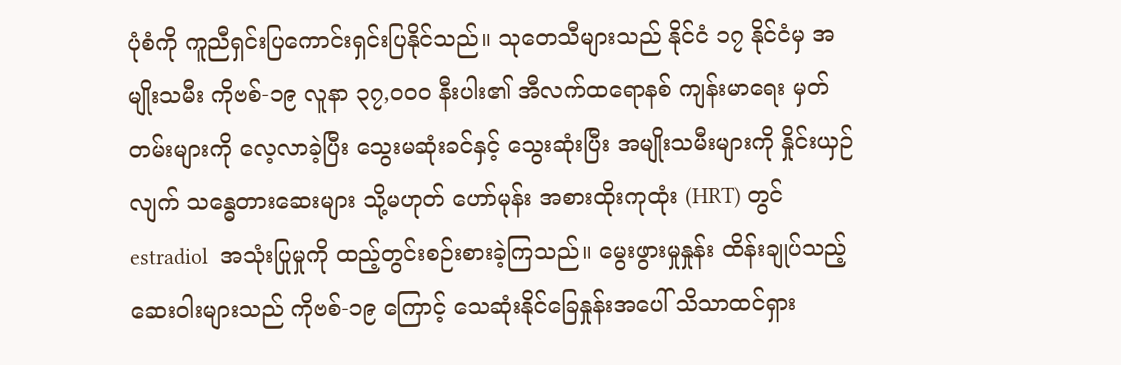ပုံစံကို ကူညီရှင်းပြကောင်းရှင်းပြနိုင်သည်။ သုတေသီများသည် နိုင်ငံ ၁၇ နိုင်ငံမှ အမျိုးသမီး ကိုဗစ်-၁၉ လူနာ ၃၇,၀၀၀ နီးပါး၏ အီလက်ထရောနစ် ကျန်းမာရေး မှတ်တမ်းများကို လေ့လာခဲ့ပြီး သွေးမဆုံးခင်နှင့် သွေးဆုံးပြီး အမျိုးသမီးများကို နှိုင်းယှဉ်လျက် သန္ဓေတားဆေးများ သို့မဟုတ် ဟော်မုန်း အစားထိုးကုထုံး (HRT) တွင် estradiol  အသုံးပြုမှုကို ထည့်တွင်းစဉ်းစားခဲ့ကြသည်။ မွေးဖွားမှုနှုန်း ထိန်းချုပ်သည့် ဆေးဝါးများသည် ကိုဗစ်-၁၉ ကြောင့် သေဆုံးနိုင်ခြေနှုန်းအပေါ် သိသာထင်ရှား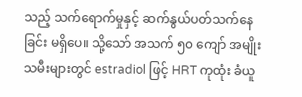သည့် သက်ရောက်မှုနှင့် ဆက်နွယ်ပတ်သက်နေခြင်း မရှိပေ။ သို့သော် အသက် ၅၀ ကျော် အမျိုးသမီးများတွင် estradiol ဖြင့် HRT ကုထုံး ခံယူ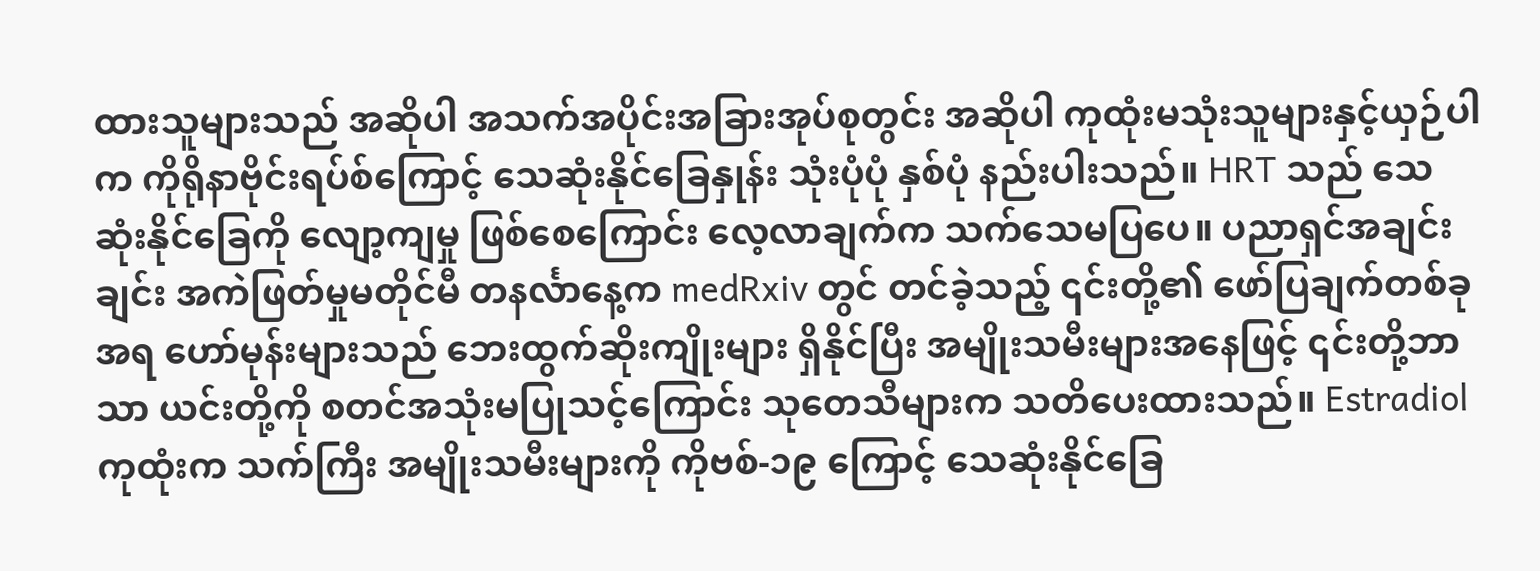ထားသူများသည် အဆိုပါ အသက်အပိုင်းအခြားအုပ်စုတွင်း အဆိုပါ ကုထုံးမသုံးသူများနှင့်ယှဉ်ပါက ကိုရိုနာဗိုင်းရပ်စ်ကြောင့် သေဆုံးနိုင်ခြေနှုန်း သုံးပုံပုံ နှစ်ပုံ နည်းပါးသည်။ HRT သည် သေဆုံးနိုင်ခြေကို လျော့ကျမှု ဖြစ်စေကြောင်း လေ့လာချက်က သက်သေမပြပေ။ ပညာရှင်အချင်းချင်း အကဲဖြတ်မှုမတိုင်မီ တနင်္လာနေ့က medRxiv တွင် တင်ခဲ့သည့် ၎င်းတို့၏ ဖော်ပြချက်တစ်ခုအရ ဟော်မုန်းများသည် ဘေးထွက်ဆိုးကျိုးများ ရှိနိုင်ပြီး အမျိုးသမီးများအနေဖြင့် ၎င်းတို့ဘာသာ ယင်းတို့ကို စတင်အသုံးမပြုသင့်ကြောင်း သုတေသီများက သတိပေးထားသည်။ Estradiol ကုထုံးက သက်ကြီး အမျိုးသမီးများကို ကိုဗစ်-၁၉ ကြောင့် သေဆုံးနိုင်ခြေ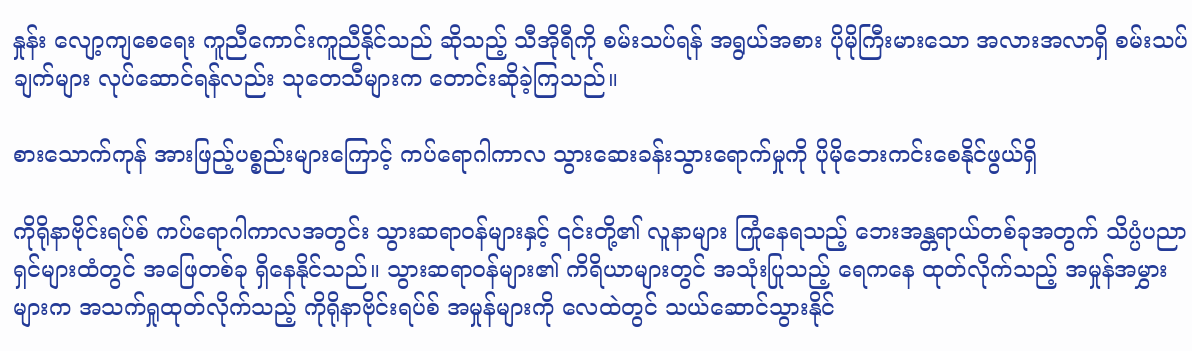နှုန်း လျော့ကျစေရေး ကူညီကောင်းကူညီနိုင်သည် ဆိုသည့် သီအိုရီကို စမ်းသပ်ရန် အရွယ်အစား ပိုမိုကြီးမားသော အလားအလာရှိ စမ်းသပ်ချက်များ လုပ်ဆောင်ရန်လည်း သုတေသီများက တောင်းဆိုခဲ့ကြသည်။

စားသောက်ကုန် အားဖြည့်ပစ္စည်းများကြောင့် ကပ်ရောဂါကာလ သွားဆေးခန်းသွားရောက်မှုကို ပိုမိုဘေးကင်းစေနိုင်ဖွယ်ရှိ

ကိုရိုနာဗိုင်းရပ်စ် ကပ်ရောဂါကာလအတွင်း သွားဆရာဝန်များနှင့် ၎င်းတို့၏ လူနာများ ကြုံနေရသည့် ဘေးအန္တရာယ်တစ်ခုအတွက် သိပ္ပံပညာရှင်များထံတွင် အဖြေတစ်ခု ရှိနေနိုင်သည်။ သွားဆရာဝန်များ၏ ကိရိယာများတွင် အသုံးပြုသည့် ရေကနေ ထုတ်လိုက်သည့် အမှုန်အမွှားများက အသက်ရှုထုတ်လိုက်သည့် ကိုရိုနာဗိုင်းရပ်စ် အမှုန်များကို လေထဲတွင် သယ်ဆောင်သွားနိုင်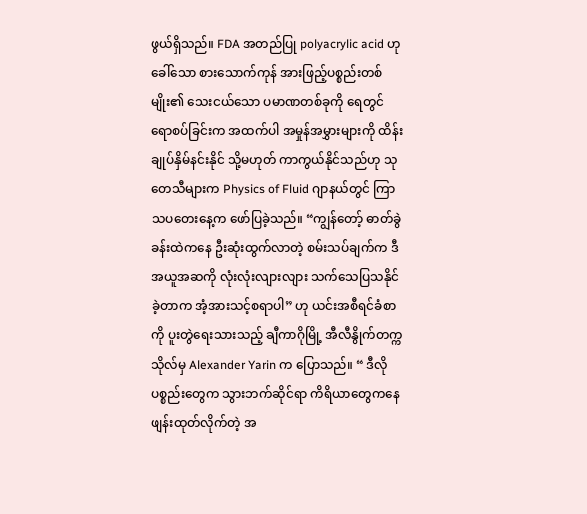ဖွယ်ရှိသည်။ FDA အတည်ပြု polyacrylic acid ဟု ခေါ်သော စားသောက်ကုန် အားဖြည့်ပစ္စည်းတစ်မျိုး၏ သေးငယ်သော ပမာဏတစ်ခုကို ရေတွင် ရောစပ်ခြင်းက အထက်ပါ အမှုန်အမွှားများကို ထိန်းချုပ်နှိမ်နင်းနိုင် သို့မဟုတ် ကာကွယ်နိုင်သည်ဟု သုတေသီများက Physics of Fluid ဂျာနယ်တွင် ကြာသပတေးနေ့က ဖော်ပြခဲ့သည်။ “ကျွန်တော့် ဓာတ်ခွဲခန်းထဲကနေ ဦးဆုံးထွက်လာတဲ့ စမ်းသပ်ချက်က ဒီအယူအဆကို လုံးလုံးလျားလျား သက်သေပြသနိုင်ခဲ့တာက အံ့အားသင့်စရာပါ” ဟု ယင်းအစီရင်ခံစာကို ပူးတွဲရေးသားသည့် ချီကာဂိုမြို့ အီလီနွိုက်တက္ကသိုလ်မှ Alexander Yarin က ပြောသည်။ “ ဒီလိုပစ္စည်းတွေက သွားဘက်ဆိုင်ရာ ကိရိယာတွေကနေ ဖျန်းထုတ်လိုက်တဲ့ အ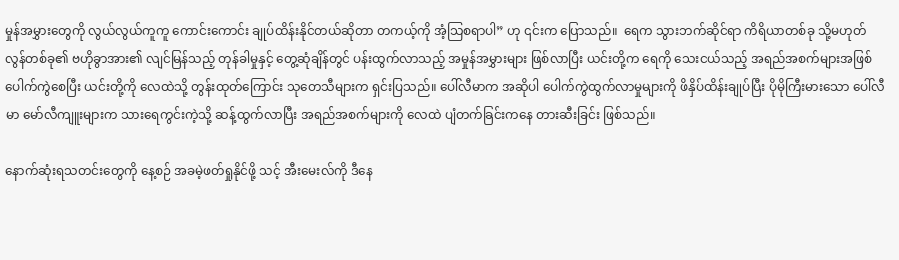မှုန်အမွှားတွေကို လွယ်လွယ်ကူကူ ကောင်းကောင်း ချုပ်ထိန်းနိုင်တယ်ဆိုတာ တကယ့်ကို အံ့သြစရာပါ” ဟု ၎င်းက ပြောသည်။  ရေက သွားဘက်ဆိုင်ရာ ကိရိယာတစ်ခု သို့မဟုတ် လွန်တစ်ခု၏ ဗဟိုခွာအား၏ လျင်မြန်သည့် တုန်ခါမှုနှင့် တွေ့ဆုံချိန်တွင် ပန်းထွက်လာသည့် အမှုန်အမွှားများ ဖြစ်လာပြီး ယင်းတို့က ရေကို သေးငယ်သည့် အရည်အစက်များအဖြစ် ပေါက်ကွဲစေပြီး ယင်းတို့ကို လေထဲသို့ တွန်းထုတ်ကြောင်း သုတေသီများက ရှင်းပြသည်။ ပေါ်လီမာက အဆိုပါ ပေါက်ကွဲထွက်လာမှုများကို ဖိနှိပ်ထိန်းချုပ်ပြီး ပိုမိုကြီးမားသော ပေါ်လီမာ မော်လီကျူးများက သားရေကွင်းကဲ့သို့ ဆန့်ထွက်လာပြီး အရည်အစက်များကို လေထဲ ပျံတက်ခြင်းကနေ တားဆီးခြင်း ဖြစ်သည်။

နောက်ဆုံးရသတင်းတွေကို နေ့စဉ် အခမဲ့ဖတ်ရှုနိုင်ဖို့ သင့် အီးမေးလ်ကို ဒီနေ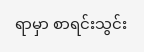ရာမှာ စာရင်းသွင်း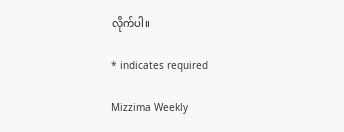လိုက်ပါ။

* indicates required

Mizzima Weekly